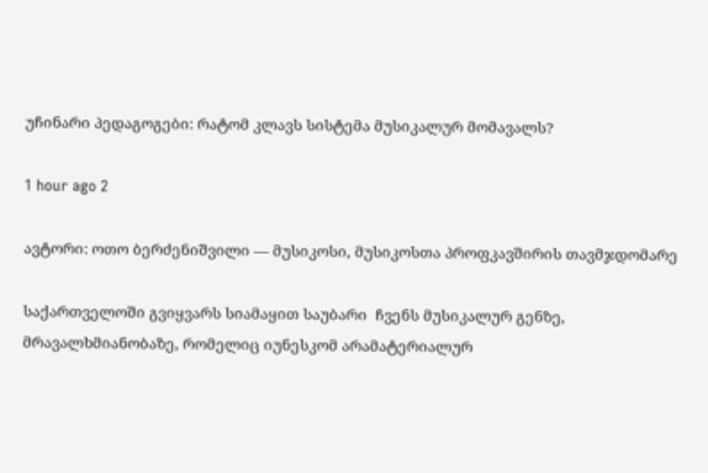უჩინარი პედაგოგები: რატომ კლავს სისტემა მუსიკალურ მომავალს?

1 hour ago 2

ავტორი: ოთო ბერძენიშვილი — მუსიკოსი, მუსიკოსთა პროფკავშირის თავმჯდომარე

საქართველოში გვიყვარს სიამაყით საუბარი  ჩვენს მუსიკალურ გენზე, მრავალხმიანობაზე, რომელიც იუნესკომ არამატერიალურ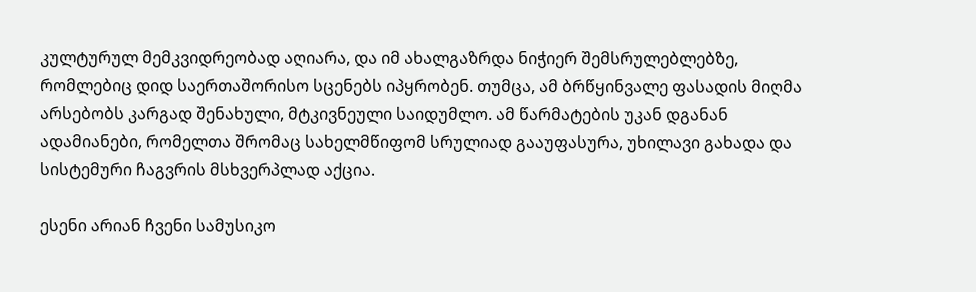კულტურულ მემკვიდრეობად აღიარა, და იმ ახალგაზრდა ნიჭიერ შემსრულებლებზე, რომლებიც დიდ საერთაშორისო სცენებს იპყრობენ. თუმცა, ამ ბრწყინვალე ფასადის მიღმა არსებობს კარგად შენახული, მტკივნეული საიდუმლო. ამ წარმატების უკან დგანან ადამიანები, რომელთა შრომაც სახელმწიფომ სრულიად გააუფასურა, უხილავი გახადა და სისტემური ჩაგვრის მსხვერპლად აქცია.

ესენი არიან ჩვენი სამუსიკო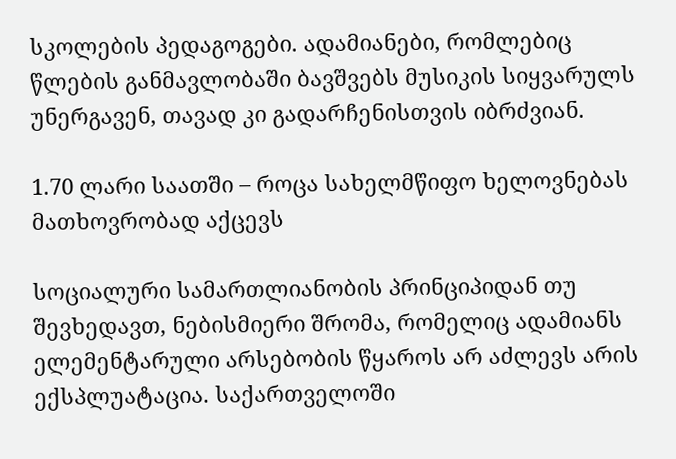სკოლების პედაგოგები. ადამიანები, რომლებიც წლების განმავლობაში ბავშვებს მუსიკის სიყვარულს უნერგავენ, თავად კი გადარჩენისთვის იბრძვიან.

1.70 ლარი საათში – როცა სახელმწიფო ხელოვნებას მათხოვრობად აქცევს

სოციალური სამართლიანობის პრინციპიდან თუ შევხედავთ, ნებისმიერი შრომა, რომელიც ადამიანს ელემენტარული არსებობის წყაროს არ აძლევს არის ექსპლუატაცია. საქართველოში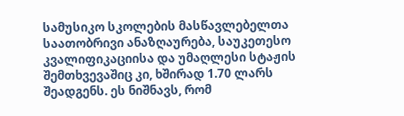სამუსიკო სკოლების მასწავლებელთა საათობრივი ანაზღაურება, საუკეთესო კვალიფიკაციისა და უმაღლესი სტაჟის შემთხვევაშიც კი, ხშირად 1.70 ლარს შეადგენს. ეს ნიშნავს, რომ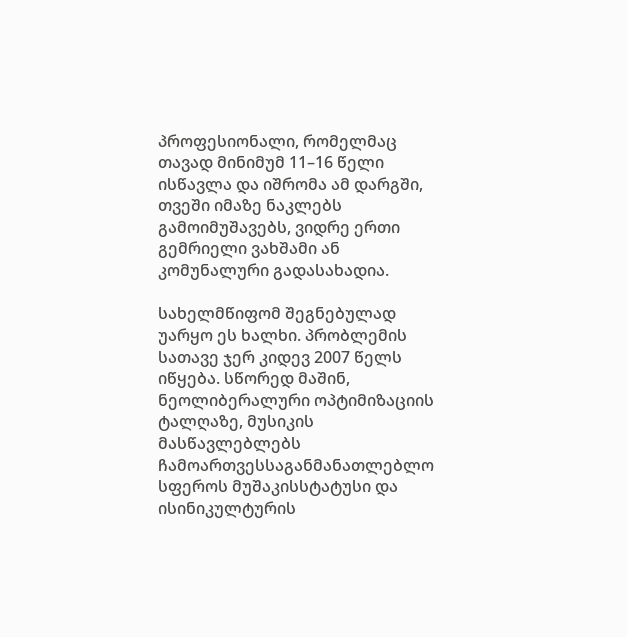პროფესიონალი, რომელმაც თავად მინიმუმ 11–16 წელი ისწავლა და იშრომა ამ დარგში, თვეში იმაზე ნაკლებს გამოიმუშავებს, ვიდრე ერთი გემრიელი ვახშამი ან კომუნალური გადასახადია.

სახელმწიფომ შეგნებულად უარყო ეს ხალხი. პრობლემის სათავე ჯერ კიდევ 2007 წელს იწყება. სწორედ მაშინ, ნეოლიბერალური ოპტიმიზაციის ტალღაზე, მუსიკის მასწავლებლებს ჩამოართვესსაგანმანათლებლო სფეროს მუშაკისსტატუსი და ისინიკულტურის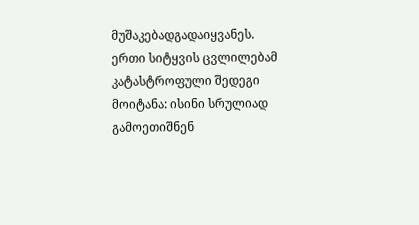მუშაკებადგადაიყვანეს. ერთი სიტყვის ცვლილებამ კატასტროფული შედეგი მოიტანა: ისინი სრულიად გამოეთიშნენ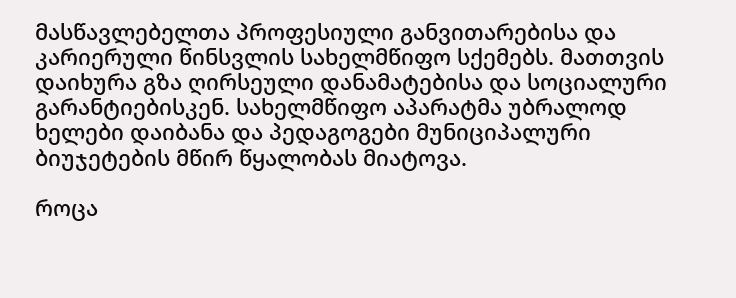მასწავლებელთა პროფესიული განვითარებისა და კარიერული წინსვლის სახელმწიფო სქემებს. მათთვის დაიხურა გზა ღირსეული დანამატებისა და სოციალური გარანტიებისკენ. სახელმწიფო აპარატმა უბრალოდ ხელები დაიბანა და პედაგოგები მუნიციპალური ბიუჯეტების მწირ წყალობას მიატოვა.

როცა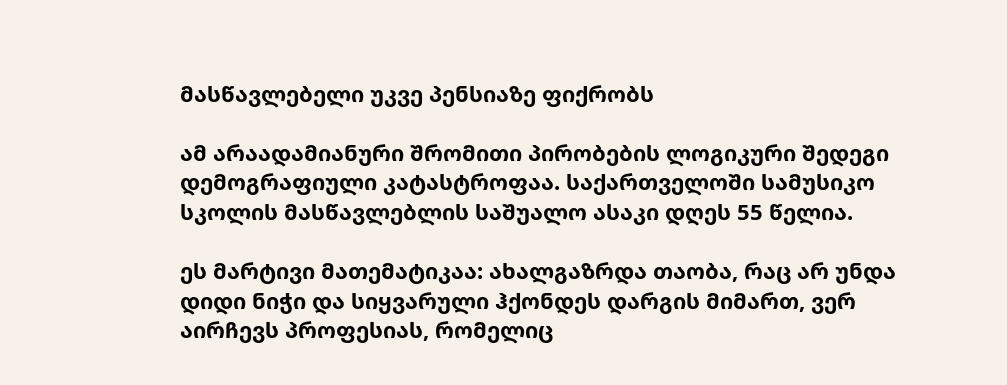მასწავლებელი უკვე პენსიაზე ფიქრობს

ამ არაადამიანური შრომითი პირობების ლოგიკური შედეგი დემოგრაფიული კატასტროფაა. საქართველოში სამუსიკო სკოლის მასწავლებლის საშუალო ასაკი დღეს 55 წელია.

ეს მარტივი მათემატიკაა: ახალგაზრდა თაობა, რაც არ უნდა დიდი ნიჭი და სიყვარული ჰქონდეს დარგის მიმართ, ვერ აირჩევს პროფესიას, რომელიც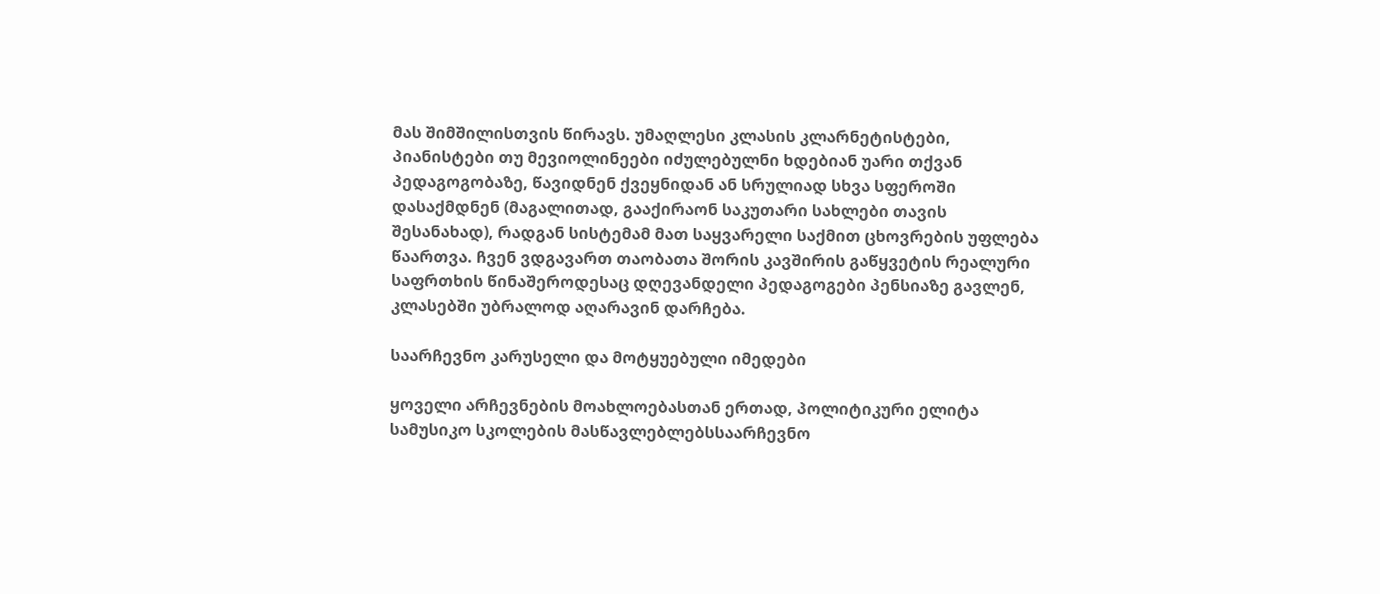მას შიმშილისთვის წირავს. უმაღლესი კლასის კლარნეტისტები, პიანისტები თუ მევიოლინეები იძულებულნი ხდებიან უარი თქვან პედაგოგობაზე, წავიდნენ ქვეყნიდან ან სრულიად სხვა სფეროში დასაქმდნენ (მაგალითად, გააქირაონ საკუთარი სახლები თავის შესანახად), რადგან სისტემამ მათ საყვარელი საქმით ცხოვრების უფლება წაართვა. ჩვენ ვდგავართ თაობათა შორის კავშირის გაწყვეტის რეალური საფრთხის წინაშეროდესაც დღევანდელი პედაგოგები პენსიაზე გავლენ, კლასებში უბრალოდ აღარავინ დარჩება.

საარჩევნო კარუსელი და მოტყუებული იმედები

ყოველი არჩევნების მოახლოებასთან ერთად, პოლიტიკური ელიტა სამუსიკო სკოლების მასწავლებლებსსაარჩევნო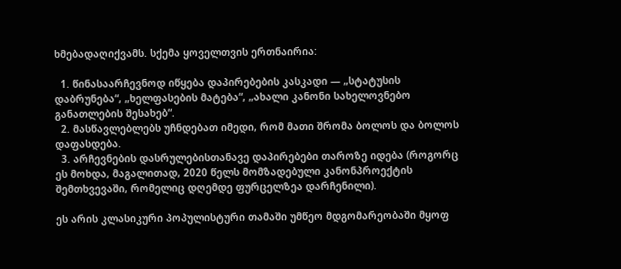ხმებადაღიქვამს. სქემა ყოველთვის ერთნაირია:

  1. წინასაარჩევნოდ იწყება დაპირებების კასკადი — „სტატუსის დაბრუნება“, „ხელფასების მატება“, „ახალი კანონი სახელოვნებო განათლების შესახებ“.
  2. მასწავლებლებს უჩნდებათ იმედი, რომ მათი შრომა ბოლოს და ბოლოს დაფასდება.
  3. არჩევნების დასრულებისთანავე დაპირებები თაროზე იდება (როგორც ეს მოხდა, მაგალითად, 2020 წელს მომზადებული კანონპროექტის შემთხვევაში, რომელიც დღემდე ფურცელზეა დარჩენილი).

ეს არის კლასიკური პოპულისტური თამაში უმწეო მდგომარეობაში მყოფ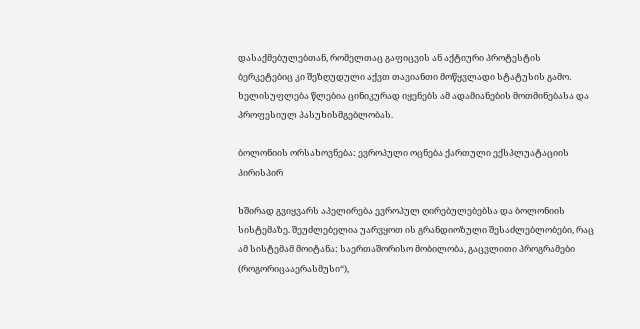დასაქმებულებთან, რომელთაც გაფიცვის ან აქტიური პროტესტის ბერკეტებიც კი შეზღუდული აქვთ თავიანთი მოწყვლადი სტატუსის გამო. ხელისუფლება წლებია ცინიკურად იყენებს ამ ადამიანების მოთმინებასა და პროფესიულ პასუხისმგებლობას.

ბოლონიის ორსახოვნება: ევროპული ოცნება ქართული ექსპლუატაციის პირისპირ

ხშირად გვიყვარს აპელირება ევროპულ ღირებულებებსა და ბოლონიის სისტემაზე. შეუძლებელია უარვყოთ ის გრანდიოზული შესაძლებლობები, რაც ამ სისტემამ მოიტანა: საერთაშორისო მობილობა, გაცვლითი პროგრამები (როგორიცააერასმუსი“),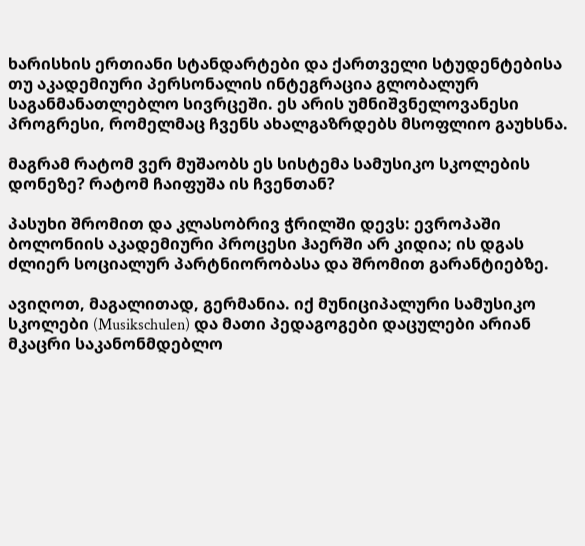ხარისხის ერთიანი სტანდარტები და ქართველი სტუდენტებისა თუ აკადემიური პერსონალის ინტეგრაცია გლობალურ საგანმანათლებლო სივრცეში. ეს არის უმნიშვნელოვანესი პროგრესი, რომელმაც ჩვენს ახალგაზრდებს მსოფლიო გაუხსნა.

მაგრამ რატომ ვერ მუშაობს ეს სისტემა სამუსიკო სკოლების დონეზე? რატომ ჩაიფუშა ის ჩვენთან?

პასუხი შრომით და კლასობრივ ჭრილში დევს: ევროპაში ბოლონიის აკადემიური პროცესი ჰაერში არ კიდია; ის დგას ძლიერ სოციალურ პარტნიორობასა და შრომით გარანტიებზე.

ავიღოთ, მაგალითად, გერმანია. იქ მუნიციპალური სამუსიკო სკოლები (Musikschulen) და მათი პედაგოგები დაცულები არიან მკაცრი საკანონმდებლო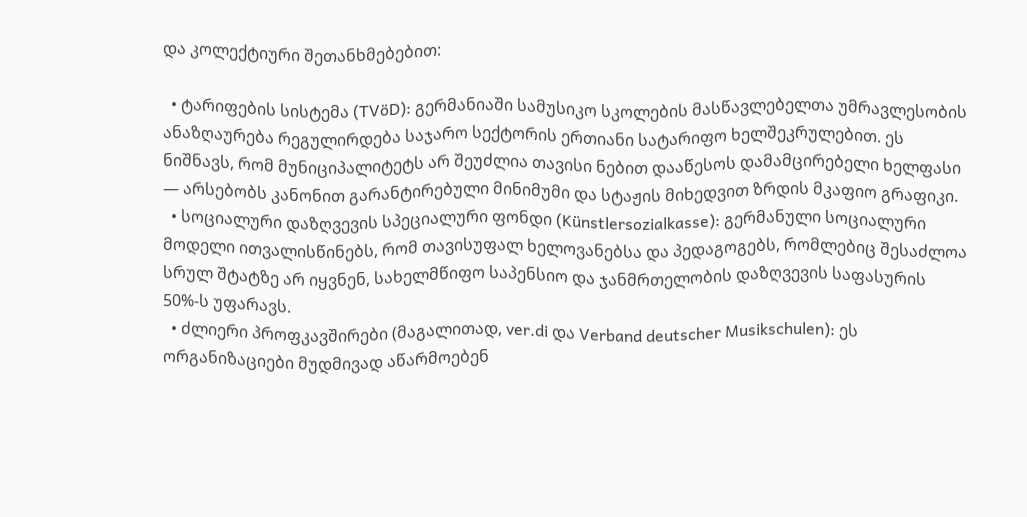და კოლექტიური შეთანხმებებით:

  • ტარიფების სისტემა (TVöD): გერმანიაში სამუსიკო სკოლების მასწავლებელთა უმრავლესობის ანაზღაურება რეგულირდება საჯარო სექტორის ერთიანი სატარიფო ხელშეკრულებით. ეს ნიშნავს, რომ მუნიციპალიტეტს არ შეუძლია თავისი ნებით დააწესოს დამამცირებელი ხელფასი — არსებობს კანონით გარანტირებული მინიმუმი და სტაჟის მიხედვით ზრდის მკაფიო გრაფიკი.
  • სოციალური დაზღვევის სპეციალური ფონდი (Künstlersozialkasse): გერმანული სოციალური მოდელი ითვალისწინებს, რომ თავისუფალ ხელოვანებსა და პედაგოგებს, რომლებიც შესაძლოა სრულ შტატზე არ იყვნენ, სახელმწიფო საპენსიო და ჯანმრთელობის დაზღვევის საფასურის 50%-ს უფარავს.
  • ძლიერი პროფკავშირები (მაგალითად, ver.di და Verband deutscher Musikschulen): ეს ორგანიზაციები მუდმივად აწარმოებენ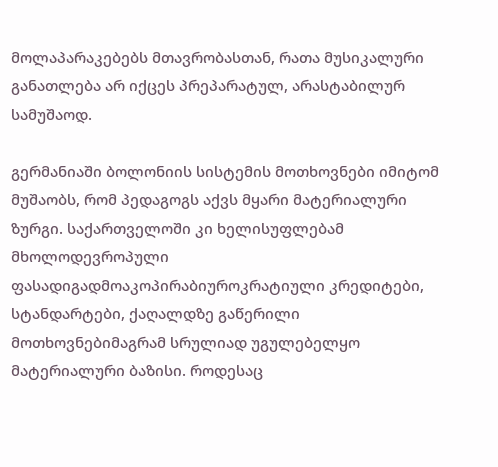მოლაპარაკებებს მთავრობასთან, რათა მუსიკალური განათლება არ იქცეს პრეპარატულ, არასტაბილურ სამუშაოდ.

გერმანიაში ბოლონიის სისტემის მოთხოვნები იმიტომ მუშაობს, რომ პედაგოგს აქვს მყარი მატერიალური ზურგი. საქართველოში კი ხელისუფლებამ მხოლოდევროპული ფასადიგადმოაკოპირაბიუროკრატიული კრედიტები, სტანდარტები, ქაღალდზე გაწერილი მოთხოვნებიმაგრამ სრულიად უგულებელყო მატერიალური ბაზისი. როდესაც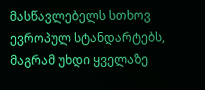მასწავლებელს სთხოვ ევროპულ სტანდარტებს, მაგრამ უხდი ყველაზე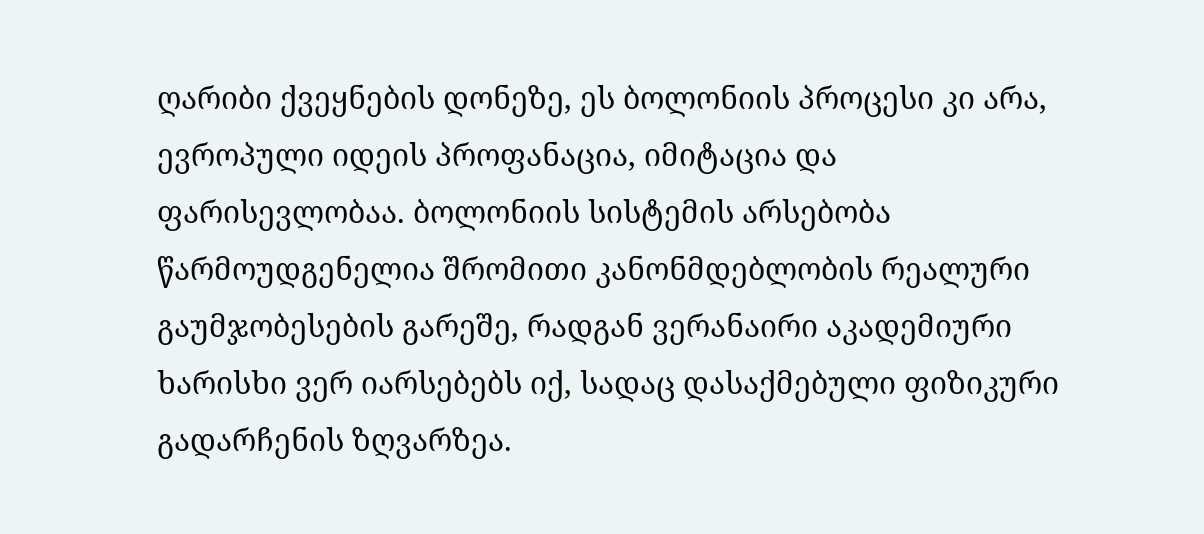ღარიბი ქვეყნების დონეზე, ეს ბოლონიის პროცესი კი არა, ევროპული იდეის პროფანაცია, იმიტაცია და ფარისევლობაა. ბოლონიის სისტემის არსებობა წარმოუდგენელია შრომითი კანონმდებლობის რეალური გაუმჯობესების გარეშე, რადგან ვერანაირი აკადემიური ხარისხი ვერ იარსებებს იქ, სადაც დასაქმებული ფიზიკური გადარჩენის ზღვარზეა.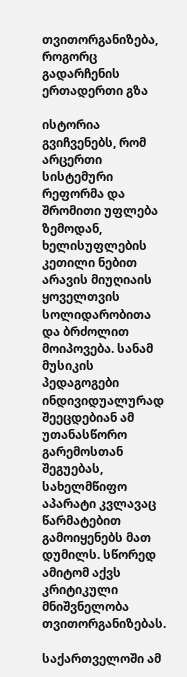თვითორგანიზება, როგორც გადარჩენის ერთადერთი გზა

ისტორია გვიჩვენებს, რომ არცერთი სისტემური რეფორმა და შრომითი უფლება ზემოდან, ხელისუფლების კეთილი ნებით არავის მიუღიაის ყოველთვის სოლიდარობითა და ბრძოლით მოიპოვება. სანამ მუსიკის პედაგოგები ინდივიდუალურად შეეცდებიან ამ უთანასწორო გარემოსთან შეგუებას, სახელმწიფო აპარატი კვლავაც წარმატებით გამოიყენებს მათ დუმილს. სწორედ ამიტომ აქვს კრიტიკული მნიშვნელობა თვითორგანიზებას.

საქართველოში ამ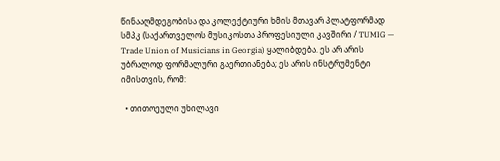წინააღმდეგობისა და კოლექტიური ხმის მთავარ პლატფორმად სმპკ (საქართველოს მუსიკოსთა პროფესიული კავშირი / TUMIG — Trade Union of Musicians in Georgia) ყალიბდება. ეს არ არის უბრალოდ ფორმალური გაერთიანება; ეს არის ინსტრუმენტი იმისთვის, რომ:

  • თითოეული უხილავი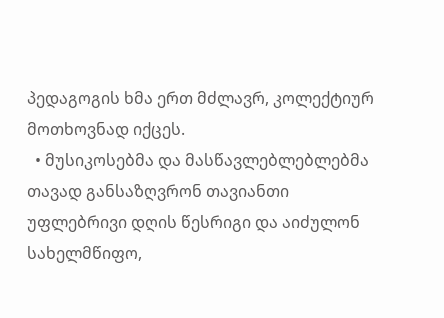პედაგოგის ხმა ერთ მძლავრ, კოლექტიურ მოთხოვნად იქცეს.
  • მუსიკოსებმა და მასწავლებლებლებმა თავად განსაზღვრონ თავიანთი უფლებრივი დღის წესრიგი და აიძულონ სახელმწიფო,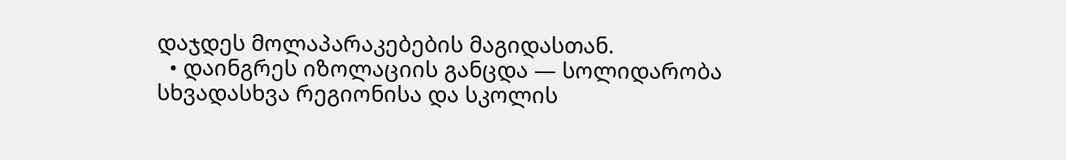დაჯდეს მოლაპარაკებების მაგიდასთან.
  • დაინგრეს იზოლაციის განცდა — სოლიდარობა სხვადასხვა რეგიონისა და სკოლის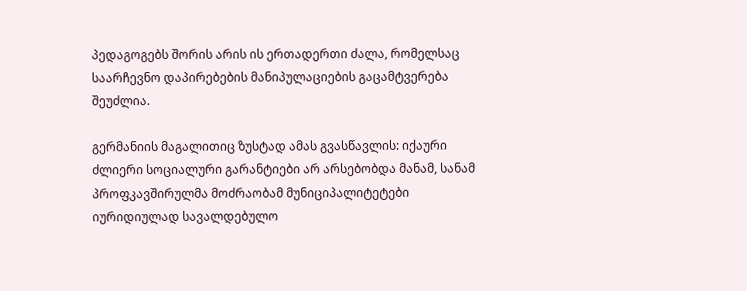პედაგოგებს შორის არის ის ერთადერთი ძალა, რომელსაც საარჩევნო დაპირებების მანიპულაციების გაცამტვერება შეუძლია.

გერმანიის მაგალითიც ზუსტად ამას გვასწავლის: იქაური ძლიერი სოციალური გარანტიები არ არსებობდა მანამ, სანამ პროფკავშირულმა მოძრაობამ მუნიციპალიტეტები იურიდიულად სავალდებულო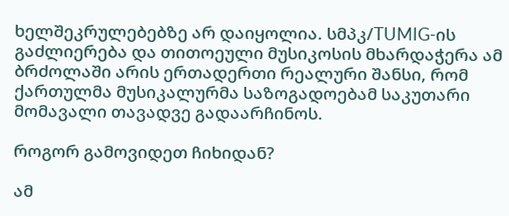ხელშეკრულებებზე არ დაიყოლია. სმპკ/TUMIG-ის გაძლიერება და თითოეული მუსიკოსის მხარდაჭერა ამ ბრძოლაში არის ერთადერთი რეალური შანსი, რომ ქართულმა მუსიკალურმა საზოგადოებამ საკუთარი მომავალი თავადვე გადაარჩინოს.

როგორ გამოვიდეთ ჩიხიდან?

ამ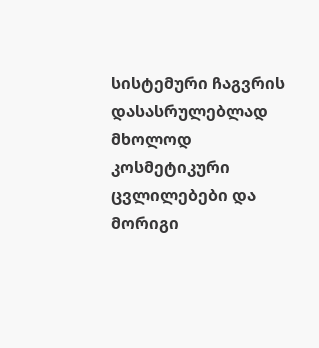სისტემური ჩაგვრის დასასრულებლად მხოლოდ კოსმეტიკური ცვლილებები და მორიგი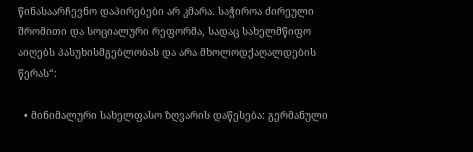წინასაარჩევნო დაპირებები არ კმარა. საჭიროა ძირეული შრომითი და სოციალური რეფორმა, სადაც სახელმწიფო აიღებს პასუხისმგებლობას და არა მხოლოდქაღალდების წერას“:

  • მინიმალური სახელფასო ზღვარის დაწესება: გერმანული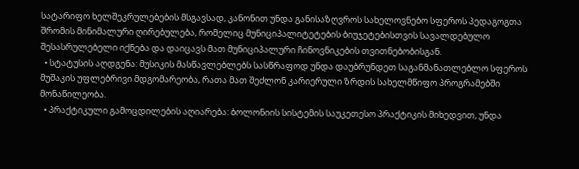სატარიფო ხელშეკრულებების მსგავსად, კანონით უნდა განისაზღვროს სახელოვნებო სფეროს პედაგოგთა შრომის მინიმალური ღირებულება, რომელიც მუნიციპალიტეტების ბიუჯეტებისთვის სავალდებულო შესასრულებელი იქნება და დაიცავს მათ მუნიციპალური ჩინოვნიკების თვითნებობისგან.
  • სტატუსის აღდგენა: მუსიკის მასწავლებლებს სასწრაფოდ უნდა დაუბრუნდეთ საგანმანათლებლო სფეროს მუშაკის უფლებრივი მდგომარეობა, რათა მათ შეძლონ კარიერული ზრდის სახელმწიფო პროგრამებში მონაწილეობა.
  • პრაქტიკული გამოცდილების აღიარება: ბოლონიის სისტემის საუკეთესო პრაქტიკის მიხედვით, უნდა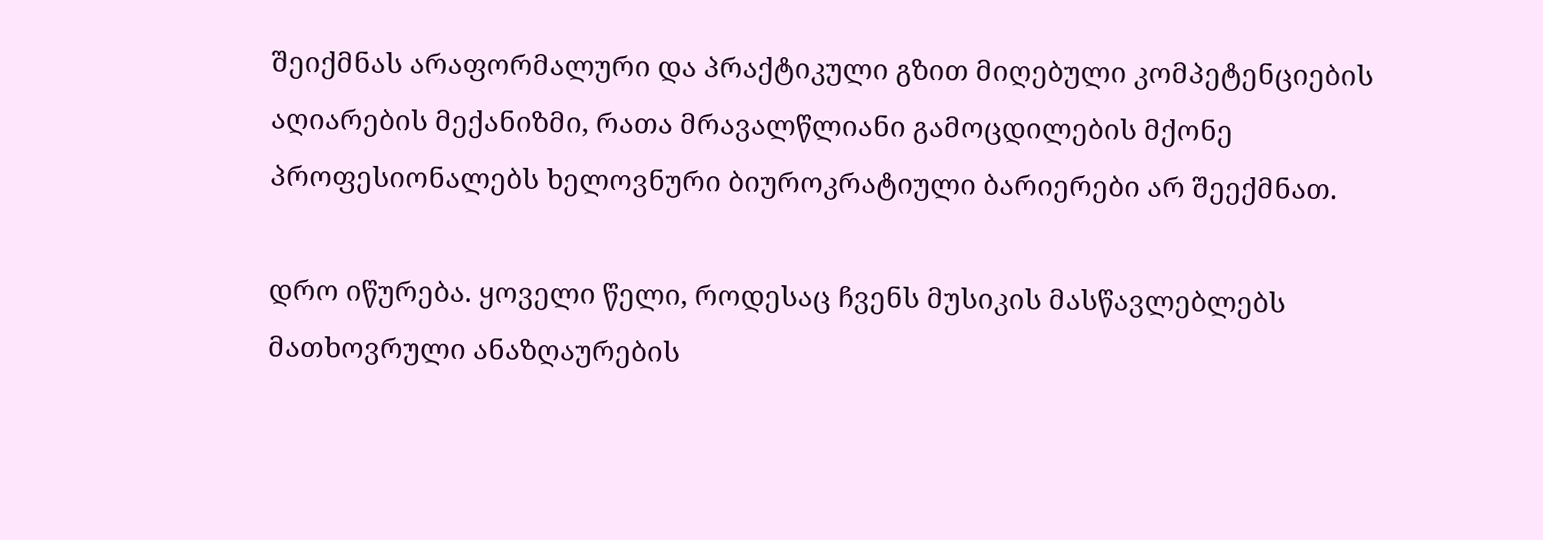შეიქმნას არაფორმალური და პრაქტიკული გზით მიღებული კომპეტენციების აღიარების მექანიზმი, რათა მრავალწლიანი გამოცდილების მქონე პროფესიონალებს ხელოვნური ბიუროკრატიული ბარიერები არ შეექმნათ.

დრო იწურება. ყოველი წელი, როდესაც ჩვენს მუსიკის მასწავლებლებს მათხოვრული ანაზღაურების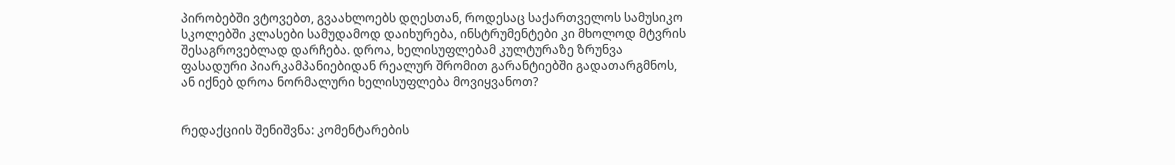პირობებში ვტოვებთ, გვაახლოებს დღესთან, როდესაც საქართველოს სამუსიკო სკოლებში კლასები სამუდამოდ დაიხურება, ინსტრუმენტები კი მხოლოდ მტვრის შესაგროვებლად დარჩება. დროა, ხელისუფლებამ კულტურაზე ზრუნვა ფასადური პიარკამპანიებიდან რეალურ შრომით გარანტიებში გადათარგმნოს, ან იქნებ დროა ნორმალური ხელისუფლება მოვიყვანოთ?


რედაქციის შენიშვნა: კომენტარების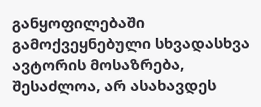განყოფილებაში გამოქვეყნებული სხვადასხვა ავტორის მოსაზრება, შესაძლოა, არ ასახავდეს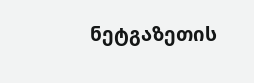ნეტგაზეთის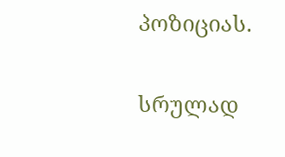პოზიციას.

სრულად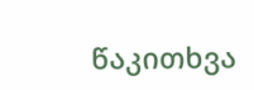წაკითხვა